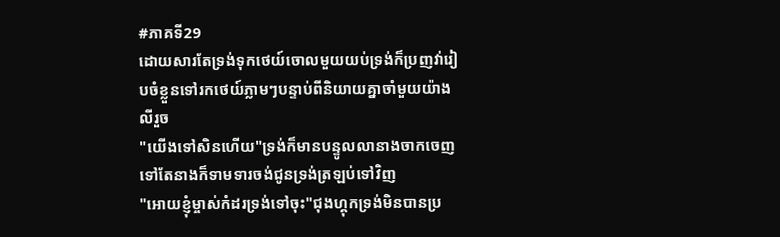#ភាគទី29
ដោយសារតែទ្រង់ទុកថេយ៍ចោលមួយយប់ទ្រង់ក៏ប្រញវា់រៀបចំខ្លួនទៅរកថេយ៍ភ្លាមៗបន្ទាប់ពីនិយាយគ្នាចាំមួយយ៉ាងលីរួច
"យើងទៅសិនហើយ"ទ្រង់ក៏មានបន្ទូលលានាងចាកចេញទៅតែនាងក៏ទាមទារចង់ជូនទ្រង់ត្រឡប់ទៅវិញ
"អោយខ្ញុំម្ចាស់កំដរទ្រង់ទៅចុះ"ជុងហ្គុកទ្រង់មិនបានប្រ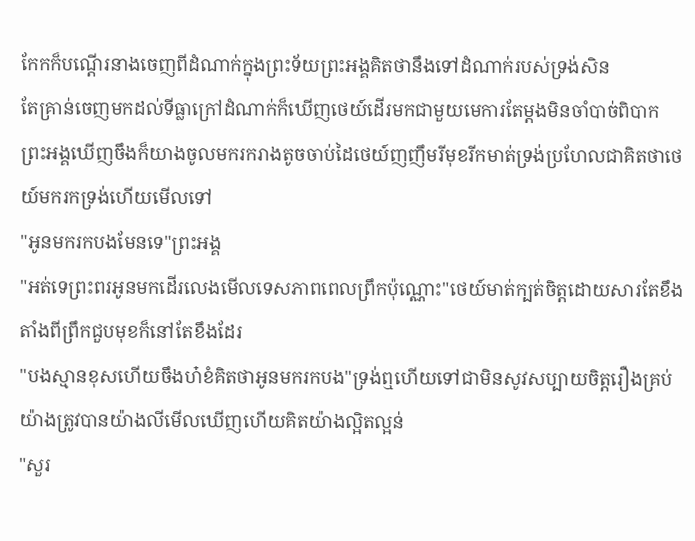កែកក៏បណ្តើរនាងចេញពីដំណាក់ក្នុងព្រះទ័យព្រះអង្គគិតថានឹងទៅដំណាក់របស់ទ្រង់សិន
តែគ្រាន់ចេញមកដល់ទីធ្លាក្រៅដំណាក់ក៏ឃើញថេយ៍ដើរមកជាមួយមេការតែម្តងមិនចាំបាច់ពិបាក
ព្រះអង្គឃើញចឹងក៏យាងចូលមករករាងតូចចាប់ដៃថេយ៍ញញឹមរីមុខរីកមាត់ទ្រង់ប្រហែលជាគិតថាថេយ៍មករកទ្រង់ហើយមើលទៅ
"អូនមករកបងមែនទេ"ព្រះអង្គ
"អត់ទេព្រះពរអូនមកដើរលេងមើលទេសភាពពេលព្រឹកប៉ុណ្ណោះ"ថេយ៍មាត់ក្បត់ចិត្តដោយសារតែខឹងតាំងពីព្រឹកជួបមុខក៏នៅតែខឹងដែរ
"បងស្មានខុសហើយចឹងហ៎ខំគិតថាអូនមករកបង"ទ្រង់ឮហើយទៅជាមិនសូវសប្បាយចិត្តរឿងគ្រប់យ៉ាងត្រូវបានយ៉ាងលីមើលឃើញហើយគិតយ៉ាងល្អិតល្អន់
"សួរ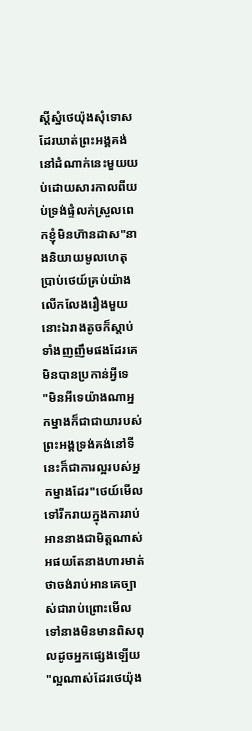ស្តីស្នំថេយ៉ុងសុំទោសដែរឃាត់ព្រះអង្គគង់នៅដំណាក់នេះមួយយប់ដោយសារកាលពីយប់ទ្រង់ផ្ទំលក់ស្រួលពេកខ្ញុំមិនហ៑ានដាស"នាងនិយាយមូលហេតុប្រាប់ថេយ៍គ្រប់យ៉ាងលើកលែងរឿងមួយនោះឯរាងតូចក៏ស្តាប់ទាំងញញឹមផងដែរគេមិនបានប្រកាន់អ្វីទេ
"មិនអីទេយ៉ាងណាអ្នកម្នាងក៏ជាជាយារបស់ព្រះអង្គទ្រង់គង់នៅទីនេះក៏ជាការល្អរបស់អ្នកម្នាងដែរ"ថេយ៍មើលទៅរីករាយក្នុងការរាប់អាននាងជាមិត្តណាស់អផយតែនាងហារមាត់ថាចង់រាប់អានគេច្បាស់ជារាប់ព្រោះមើលទៅនាងមិនមានពិសពុលដូចអ្នកផ្សេងឡើយ
"ល្អណាស់ដែរថេយ៉ុង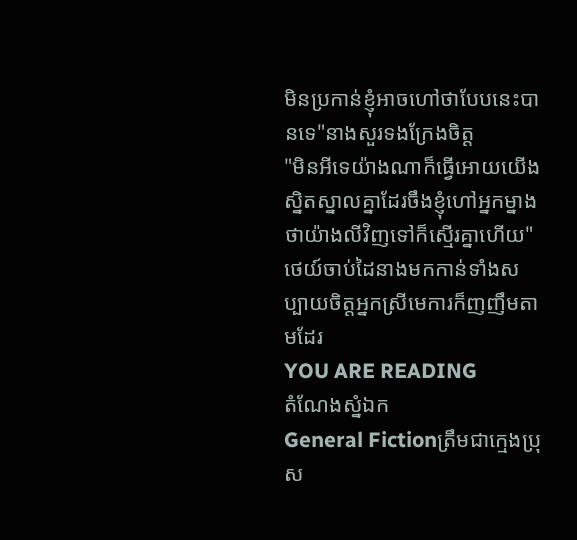មិនប្រកាន់ខ្ញុំអាចហៅថាបែបនេះបានទេ"នាងសួរទងក្រែងចិត្ត
"មិនអីទេយ៉ាងណាក៏ធ្វើអោយយើងសិ្នតស្នាលគ្នាដែរចឹងខ្ញុំហៅអ្នកម្នាងថាយ៉ាងលីវិញទៅក៏ស្មើរគ្នាហើយ"ថេយ៍ចាប់ដៃនាងមកកាន់ទាំងសប្បាយចិត្តអ្នកស្រីមេការក៏ញញឹមតាមដែរ
YOU ARE READING
តំណែងស្នំឯក
General Fictionត្រឹមជាក្មេងប្រុស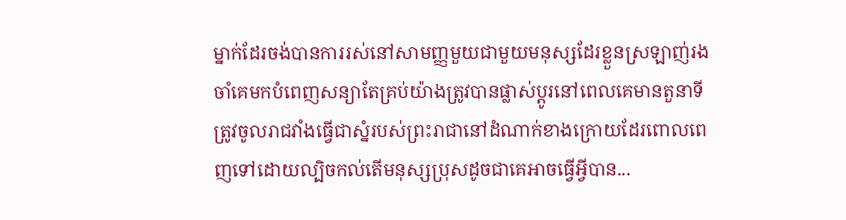ម្នាក់ដែរចង់បានការរស់នៅសាមញ្ញមួយជាមួយមនុស្សដែរខ្លួនស្រឡាញ់រងចាំគេមកបំពេញសន្យាតែគ្រប់យ៉ាងត្រូវបានផ្លាស់ប្តូរនៅពេលគេមានតួនាទីត្រូវចូលរាជវាំងធ្វើជាស្នំរបស់ព្រះរាជានៅដំណាក់ខាងក្រោយដែរពោលពេញទៅដោយល្បិចកល់តើមនុស្សប្រុសដូចជាគេអាចធ្វើអ្វីបាន...